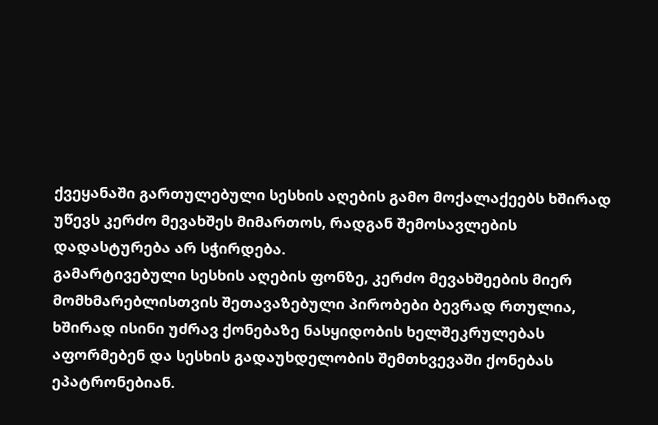ქვეყანაში გართულებული სესხის აღების გამო მოქალაქეებს ხშირად უწევს კერძო მევახშეს მიმართოს, რადგან შემოსავლების დადასტურება არ სჭირდება.
გამარტივებული სესხის აღების ფონზე, კერძო მევახშეების მიერ მომხმარებლისთვის შეთავაზებული პირობები ბევრად რთულია, ხშირად ისინი უძრავ ქონებაზე ნასყიდობის ხელშეკრულებას აფორმებენ და სესხის გადაუხდელობის შემთხვევაში ქონებას ეპატრონებიან.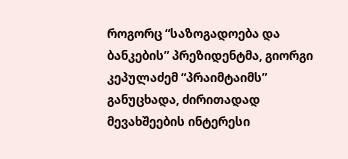როგორც “საზოგადოება და ბანკების” პრეზიდენტმა, გიორგი კეპულაძემ “პრაიმტაიმს” განუცხადა, ძირითადად მევახშეების ინტერესი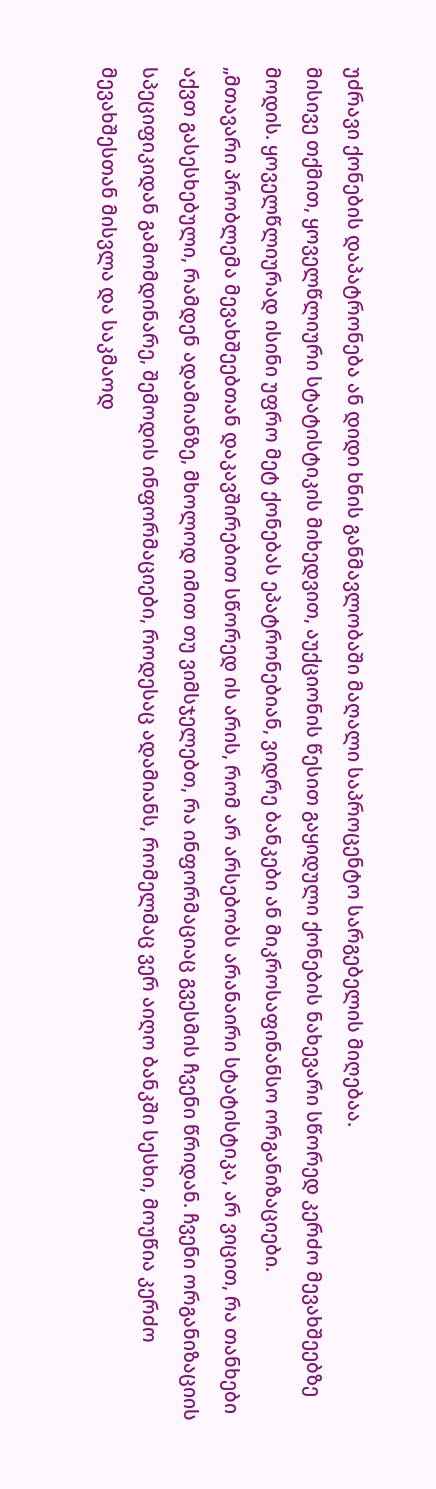უძრავი ქონების დაპატრონება ან დიდი ხნის განმავლობაში მაღალი საპროცენტო სარგებელის მიღებაა.
მისივე თქმით, ყოველწლიური სტატისტიკის მიხედვით, აუქციონის წესით გაყიდული ქონების ნახევარი სწორედ კერძო მევახშეებზე მოდის. ყოველწლიურად ისინი უფრო მეტ ქონებას ეპატრონებიან, ვიდრე ბანკები ან მიკროსაფინანსო ორგანიზაციები.
„მთავარი პრობლემა მევახშეებთან დაკავშირებით სწორედ ის არის, რომ არ არსებობს არანაირი სტატისტიკა, არ ვიცით, რა თანხები აქვთ გასესხებული, რამდენ ადამიანზე, მხოლოდ იმით თუ ვიმსჯელებთ, რა ინფორმაციაც გვესმის ჩვენი წრიდან. ჩვენი ორგანიზაციის სპეციფიკიდან გამომდინარე, შემოდის ინფორმაციები, როდესაც ადამიანს, რომელმაც ვერ აიღო ბანკში სესხი, მოუწია კერძო მევახშესთან მისვლა და საკმაოდ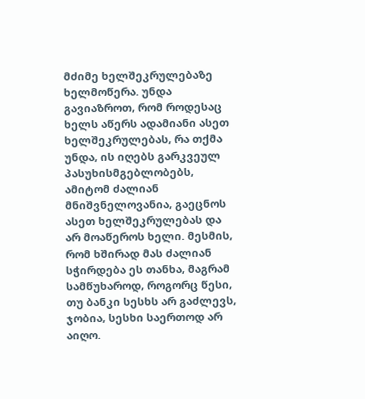მძიმე ხელშეკრულებაზე ხელმოწერა. უნდა გავიაზროთ, რომ როდესაც ხელს აწერს ადამიანი ასეთ ხელშეკრულებას, რა თქმა უნდა, ის იღებს გარკვეულ პასუხისმგებლობებს, ამიტომ ძალიან მნიშვნელოვანია, გაეცნოს ასეთ ხელშეკრულებას და არ მოაწეროს ხელი. მესმის, რომ ხშირად მას ძალიან სჭირდება ეს თანხა, მაგრამ სამწუხაროდ, როგორც წესი, თუ ბანკი სესხს არ გაძლევს, ჯობია, სესხი საერთოდ არ აიღო.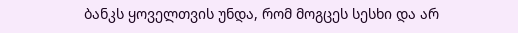ბანკს ყოველთვის უნდა, რომ მოგცეს სესხი და არ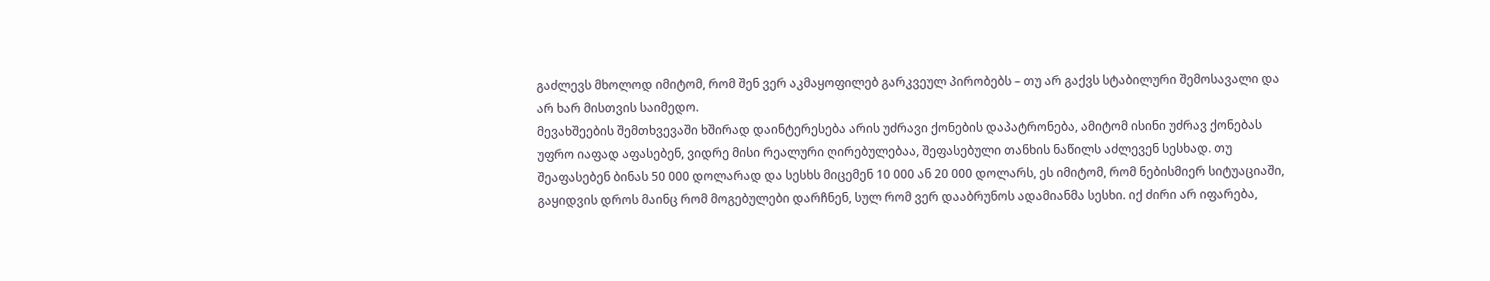გაძლევს მხოლოდ იმიტომ, რომ შენ ვერ აკმაყოფილებ გარკვეულ პირობებს – თუ არ გაქვს სტაბილური შემოსავალი და არ ხარ მისთვის საიმედო.
მევახშეების შემთხვევაში ხშირად დაინტერესება არის უძრავი ქონების დაპატრონება, ამიტომ ისინი უძრავ ქონებას უფრო იაფად აფასებენ, ვიდრე მისი რეალური ღირებულებაა, შეფასებული თანხის ნაწილს აძლევენ სესხად. თუ შეაფასებენ ბინას 50 000 დოლარად და სესხს მიცემენ 10 000 ან 20 000 დოლარს, ეს იმიტომ, რომ ნებისმიერ სიტუაციაში, გაყიდვის დროს მაინც რომ მოგებულები დარჩნენ, სულ რომ ვერ დააბრუნოს ადამიანმა სესხი. იქ ძირი არ იფარება,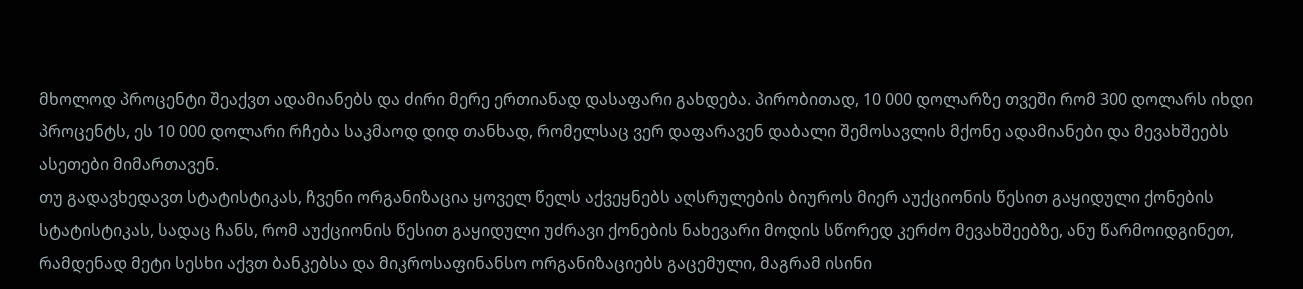მხოლოდ პროცენტი შეაქვთ ადამიანებს და ძირი მერე ერთიანად დასაფარი გახდება. პირობითად, 10 000 დოლარზე თვეში რომ 300 დოლარს იხდი პროცენტს, ეს 10 000 დოლარი რჩება საკმაოდ დიდ თანხად, რომელსაც ვერ დაფარავენ დაბალი შემოსავლის მქონე ადამიანები და მევახშეებს ასეთები მიმართავენ.
თუ გადავხედავთ სტატისტიკას, ჩვენი ორგანიზაცია ყოველ წელს აქვეყნებს აღსრულების ბიუროს მიერ აუქციონის წესით გაყიდული ქონების სტატისტიკას, სადაც ჩანს, რომ აუქციონის წესით გაყიდული უძრავი ქონების ნახევარი მოდის სწორედ კერძო მევახშეებზე, ანუ წარმოიდგინეთ, რამდენად მეტი სესხი აქვთ ბანკებსა და მიკროსაფინანსო ორგანიზაციებს გაცემული, მაგრამ ისინი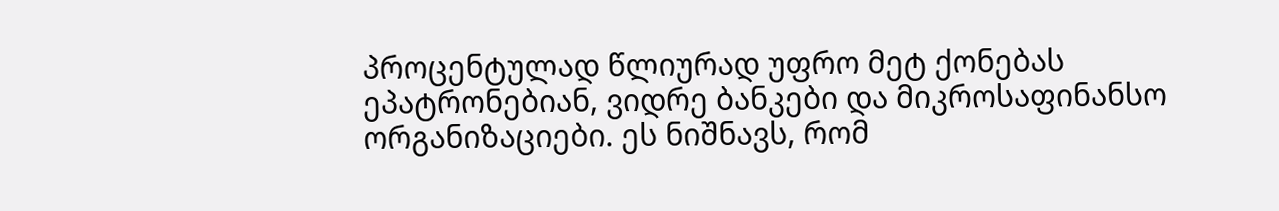პროცენტულად წლიურად უფრო მეტ ქონებას ეპატრონებიან, ვიდრე ბანკები და მიკროსაფინანსო ორგანიზაციები. ეს ნიშნავს, რომ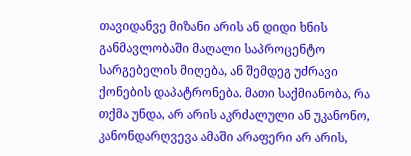თავიდანვე მიზანი არის ან დიდი ხნის განმავლობაში მაღალი საპროცენტო სარგებელის მიღება, ან შემდეგ უძრავი ქონების დაპატრონება. მათი საქმიანობა, რა თქმა უნდა, არ არის აკრძალული ან უკანონო, კანონდარღვევა ამაში არაფერი არ არის,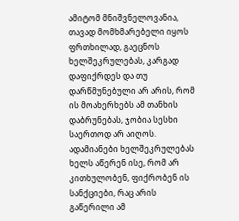ამიტომ მნიშვნელოვანია, თავად მომხმარებელი იყოს ფრთხილად, გაეცნოს ხელშეკრულებას, კარგად დაფიქრდეს და თუ დარწმუნებული არ არის, რომ ის მოახერხებს ამ თანხის დაბრუნებას, ჯობია სესხი საერთოდ არ აიღოს.
ადამიანები ხელშეკრულებას ხელს აწერენ ისე, რომ არ კითხულობენ, ფიქრობენ ის სანქციები, რაც არის გაწერილი ამ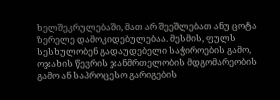ხელშეკრულებაში, მათ არ შეეშლებათ ანუ ცოტა ზერელე დამოკიდებულებაა. მესმის, ფულს სესხულობენ გადაუდებელი საჭიროების გამო, ოჯახის წევრის ჯანმრთელობის მდგომარეობის გამო ან საპროცესო გარიგების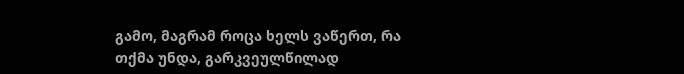გამო, მაგრამ როცა ხელს ვაწერთ, რა თქმა უნდა, გარკვეულწილად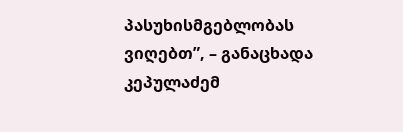პასუხისმგებლობას ვიღებთ”, – განაცხადა კეპულაძემ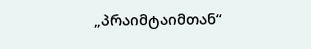„პრაიმტაიმთან“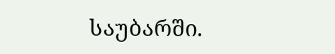საუბარში.